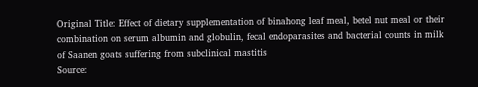Original Title: Effect of dietary supplementation of binahong leaf meal, betel nut meal or their combination on serum albumin and globulin, fecal endoparasites and bacterial counts in milk of Saanen goats suffering from subclinical mastitis
Source: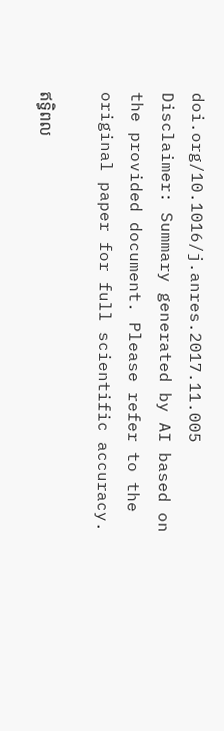doi.org/10.1016/j.anres.2017.11.005
Disclaimer: Summary generated by AI based on the provided document. Please refer to the original paper for full scientific accuracy.

ឥទ្ធិពល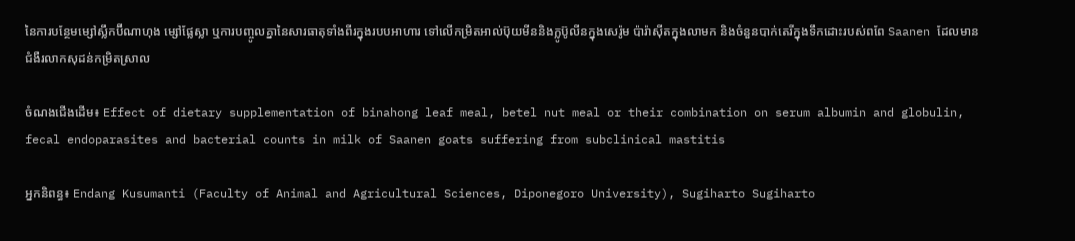នៃការបន្ថែមម្សៅស្លឹកប៊ីណាហុង ម្សៅផ្លែស្លា ឬការបញ្ចូលគ្នានៃសារធាតុទាំងពីរក្នុងរបបអាហារ ទៅលើកម្រិតអាល់ប៊ុយមីននិងក្លូប៊ូលីនក្នុងសេរ៉ូម ប៉ារ៉ាស៊ីតក្នុងលាមក និងចំនួនបាក់តេរីក្នុងទឹកដោះរបស់ពពែ Saanen ដែលមានជំងឺរលាកសុដន់កម្រិតស្រាល

ចំណងជើងដើម៖ Effect of dietary supplementation of binahong leaf meal, betel nut meal or their combination on serum albumin and globulin, fecal endoparasites and bacterial counts in milk of Saanen goats suffering from subclinical mastitis

អ្នកនិពន្ធ៖ Endang Kusumanti (Faculty of Animal and Agricultural Sciences, Diponegoro University), Sugiharto Sugiharto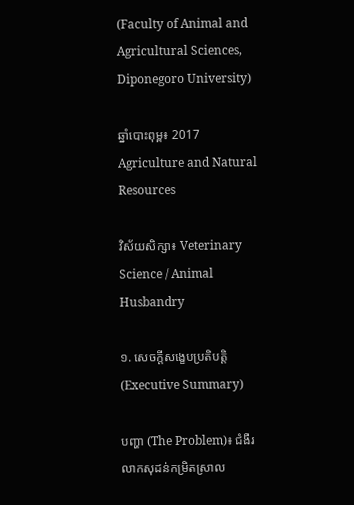(Faculty of Animal and Agricultural Sciences, Diponegoro University)

ឆ្នាំបោះពុម្ព៖ 2017 Agriculture and Natural Resources

វិស័យសិក្សា៖ Veterinary Science / Animal Husbandry

១. សេចក្តីសង្ខេបប្រតិបត្តិ (Executive Summary)

បញ្ហា (The Problem)៖ ជំងឺរលាកសុដន់កម្រិតស្រាល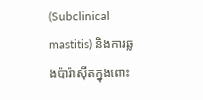(Subclinical mastitis) និងការឆ្លងប៉ារ៉ាស៊ីតក្នុងពោះ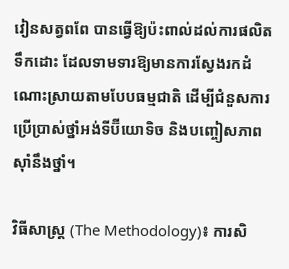វៀនសត្វពពែ បានធ្វើឱ្យប៉ះពាល់ដល់ការផលិតទឹកដោះ ដែលទាមទារឱ្យមានការស្វែងរកដំណោះស្រាយតាមបែបធម្មជាតិ ដើម្បីជំនួសការប្រើប្រាស់ថ្នាំអង់ទីប៊ីយោទិច និងបញ្ចៀសភាពស៊ាំនឹងថ្នាំ។

វិធីសាស្ត្រ (The Methodology)៖ ការសិ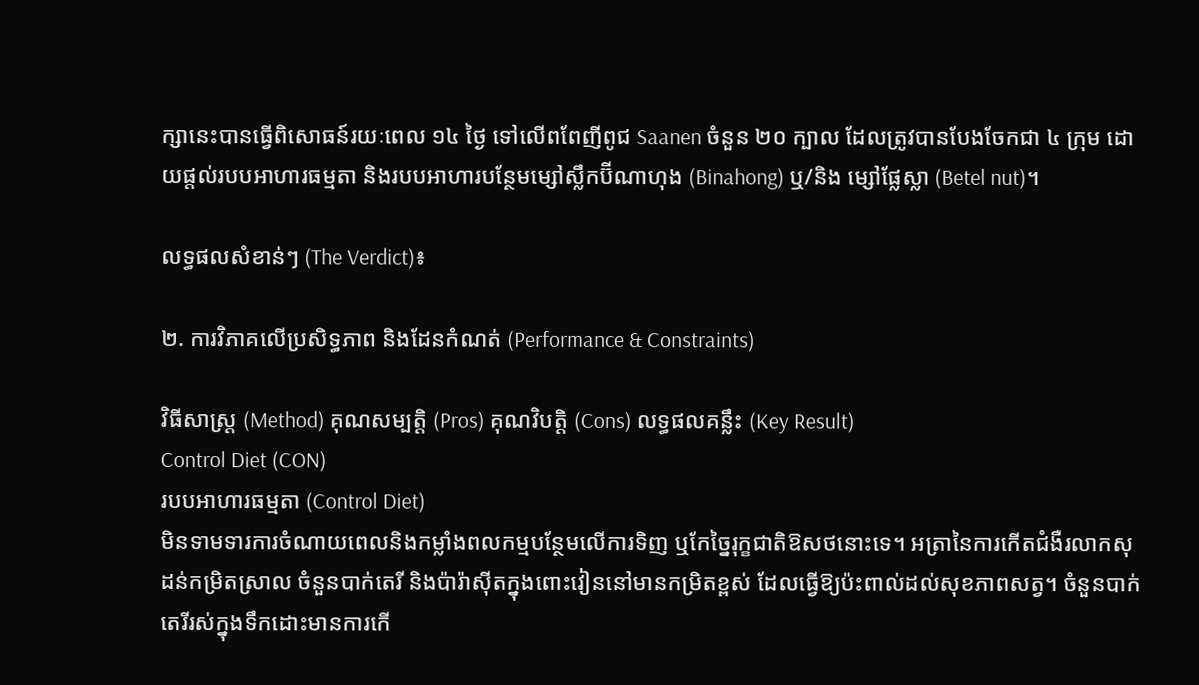ក្សានេះបានធ្វើពិសោធន៍រយៈពេល ១៤ ថ្ងៃ ទៅលើពពែញីពូជ Saanen ចំនួន ២០ ក្បាល ដែលត្រូវបានបែងចែកជា ៤ ក្រុម ដោយផ្តល់របបអាហារធម្មតា និងរបបអាហារបន្ថែមម្សៅស្លឹកប៊ីណាហុង (Binahong) ឬ/និង ម្សៅផ្លែស្លា (Betel nut)។

លទ្ធផលសំខាន់ៗ (The Verdict)៖

២. ការវិភាគលើប្រសិទ្ធភាព និងដែនកំណត់ (Performance & Constraints)

វិធីសាស្ត្រ (Method) គុណសម្បត្តិ (Pros) គុណវិបត្តិ (Cons) លទ្ធផលគន្លឹះ (Key Result)
Control Diet (CON)
របបអាហារធម្មតា (Control Diet)
មិនទាមទារការចំណាយពេលនិងកម្លាំងពលកម្មបន្ថែមលើការទិញ ឬកែច្នៃរុក្ខជាតិឱសថនោះទេ។ អត្រានៃការកើតជំងឺរលាកសុដន់កម្រិតស្រាល ចំនួនបាក់តេរី និងប៉ារ៉ាស៊ីតក្នុងពោះវៀននៅមានកម្រិតខ្ពស់ ដែលធ្វើឱ្យប៉ះពាល់ដល់សុខភាពសត្វ។ ចំនួនបាក់តេរីរស់ក្នុងទឹកដោះមានការកើ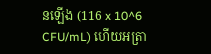នឡើង (116 x 10^6 CFU/mL) ហើយអត្រា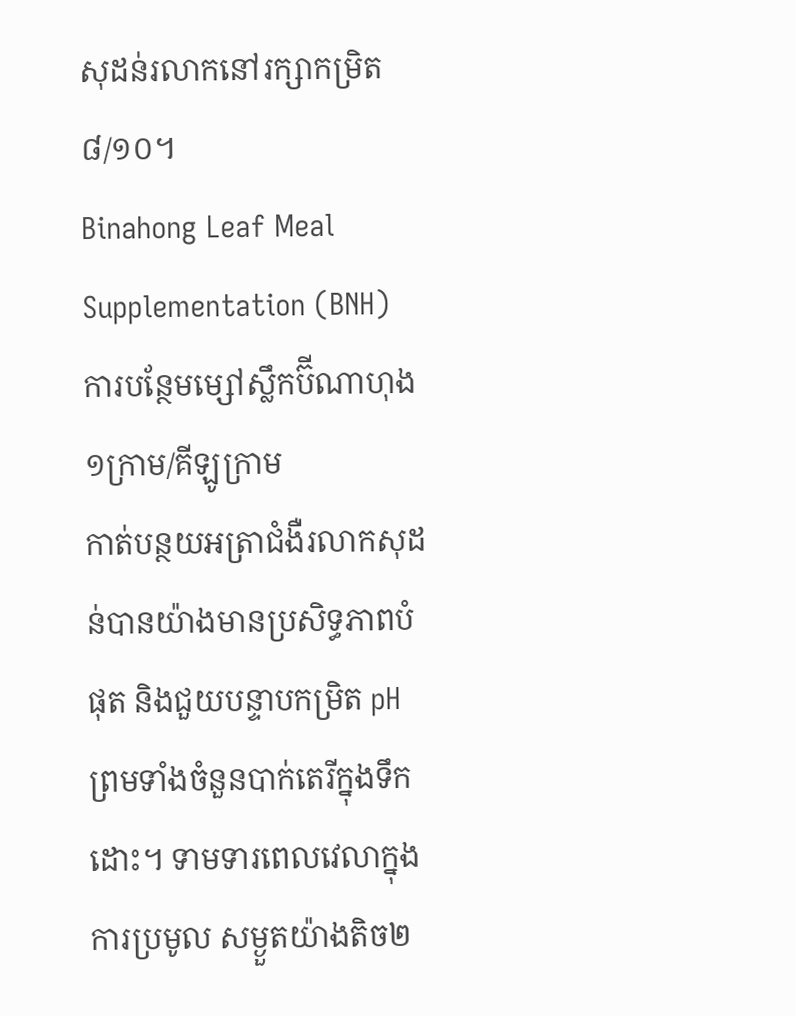សុដន់រលាកនៅរក្សាកម្រិត ៨/១០។
Binahong Leaf Meal Supplementation (BNH)
ការបន្ថែមម្សៅស្លឹកប៊ីណាហុង ១ក្រាម/គីឡូក្រាម
កាត់បន្ថយអត្រាជំងឺរលាកសុដន់បានយ៉ាងមានប្រសិទ្ធភាពបំផុត និងជួយបន្ទាបកម្រិត pH ព្រមទាំងចំនួនបាក់តេរីក្នុងទឹកដោះ។ ទាមទារពេលវេលាក្នុងការប្រមូល សម្ងួតយ៉ាងតិច២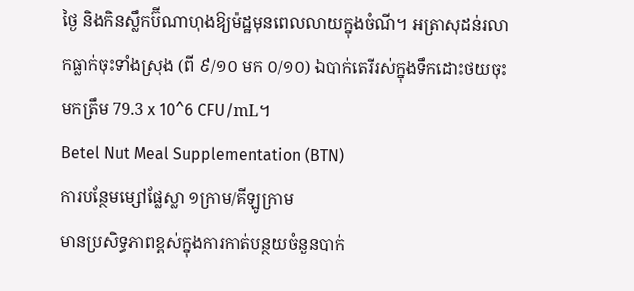ថ្ងៃ និងកិនស្លឹកប៊ីណាហុងឱ្យម៉ដ្ឋមុនពេលលាយក្នុងចំណី។ អត្រាសុដន់រលាកធ្លាក់ចុះទាំងស្រុង (ពី ៩/១០ មក ០/១០) ឯបាក់តេរីរស់ក្នុងទឹកដោះថយចុះមកត្រឹម 79.3 x 10^6 CFU/mL។
Betel Nut Meal Supplementation (BTN)
ការបន្ថែមម្សៅផ្លែស្លា ១ក្រាម/គីឡូក្រាម
មានប្រសិទ្ធភាពខ្ពស់ក្នុងការកាត់បន្ថយចំនួនបាក់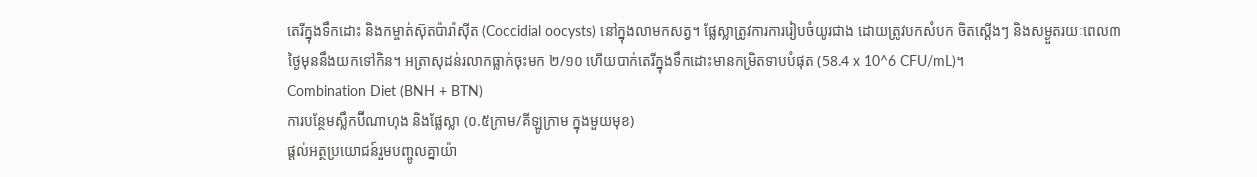តេរីក្នុងទឹកដោះ និងកម្ចាត់ស៊ុតប៉ារ៉ាស៊ីត (Coccidial oocysts) នៅក្នុងលាមកសត្វ។ ផ្លែស្លាត្រូវការការរៀបចំយូរជាង ដោយត្រូវបកសំបក ចិតស្តើងៗ និងសម្ងួតរយៈពេល៣ថ្ងៃមុននឹងយកទៅកិន។ អត្រាសុដន់រលាកធ្លាក់ចុះមក ២/១០ ហើយបាក់តេរីក្នុងទឹកដោះមានកម្រិតទាបបំផុត (58.4 x 10^6 CFU/mL)។
Combination Diet (BNH + BTN)
ការបន្ថែមស្លឹកប៊ីណាហុង និងផ្លែស្លា (០.៥ក្រាម/គីឡូក្រាម ក្នុងមួយមុខ)
ផ្តល់អត្ថប្រយោជន៍រួមបញ្ចូលគ្នាយ៉ា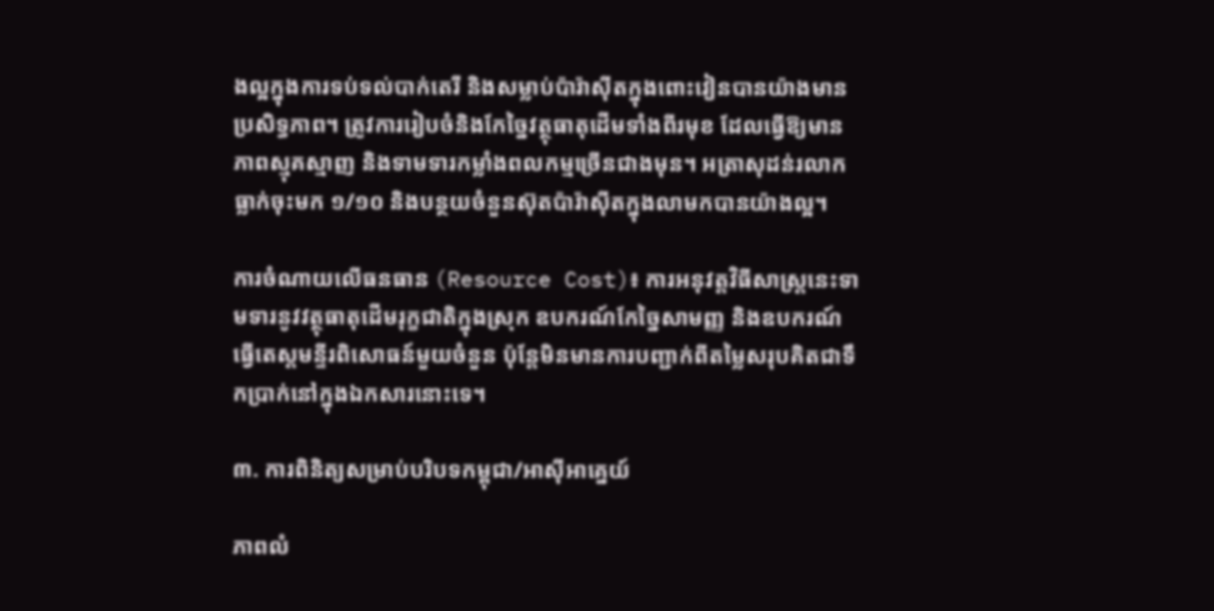ងល្អក្នុងការទប់ទល់បាក់តេរី និងសម្លាប់ប៉ារ៉ាស៊ីតក្នុងពោះវៀនបានយ៉ាងមានប្រសិទ្ធភាព។ ត្រូវការរៀបចំនិងកែច្នៃវត្ថុធាតុដើមទាំងពីរមុខ ដែលធ្វើឱ្យមានភាពស្មុគស្មាញ និងទាមទារកម្លាំងពលកម្មច្រើនជាងមុន។ អត្រាសុដន់រលាកធ្លាក់ចុះមក ១/១០ និងបន្ថយចំនួនស៊ុតប៉ារ៉ាស៊ីតក្នុងលាមកបានយ៉ាងល្អ។

ការចំណាយលើធនធាន (Resource Cost)៖ ការអនុវត្តវិធីសាស្ត្រនេះទាមទារនូវវត្ថុធាតុដើមរុក្ខជាតិក្នុងស្រុក ឧបករណ៍កែច្នៃសាមញ្ញ និងឧបករណ៍ធ្វើតេស្តមន្ទីរពិសោធន៍មួយចំនួន ប៉ុន្តែមិនមានការបញ្ជាក់ពីតម្លៃសរុបគិតជាទឹកប្រាក់នៅក្នុងឯកសារនោះទេ។

៣. ការពិនិត្យសម្រាប់បរិបទកម្ពុជា/អាស៊ីអាគ្នេយ៍

ភាពលំ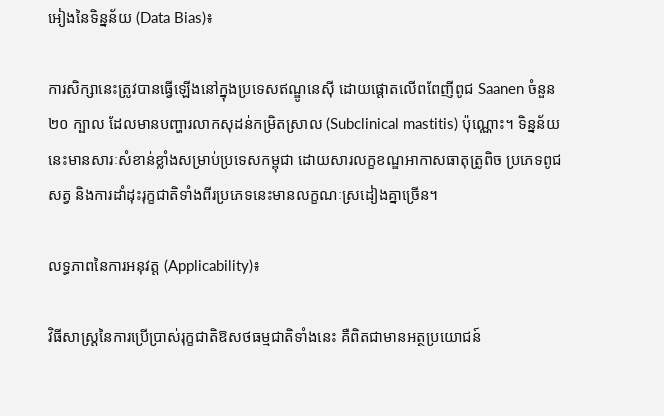អៀងនៃទិន្នន័យ (Data Bias)៖

ការសិក្សានេះត្រូវបានធ្វើឡើងនៅក្នុងប្រទេសឥណ្ឌូនេស៊ី ដោយផ្តោតលើពពែញីពូជ Saanen ចំនួន ២០ ក្បាល ដែលមានបញ្ហារលាកសុដន់កម្រិតស្រាល (Subclinical mastitis) ប៉ុណ្ណោះ។ ទិន្នន័យនេះមានសារៈសំខាន់ខ្លាំងសម្រាប់ប្រទេសកម្ពុជា ដោយសារលក្ខខណ្ឌអាកាសធាតុត្រូពិច ប្រភេទពូជសត្វ និងការដាំដុះរុក្ខជាតិទាំងពីរប្រភេទនេះមានលក្ខណៈស្រដៀងគ្នាច្រើន។

លទ្ធភាពនៃការអនុវត្ត (Applicability)៖

វិធីសាស្ត្រនៃការប្រើប្រាស់រុក្ខជាតិឱសថធម្មជាតិទាំងនេះ គឺពិតជាមានអត្ថប្រយោជន៍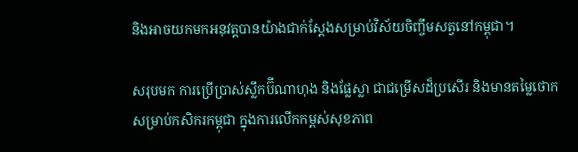និងអាចយកមកអនុវត្តបានយ៉ាងជាក់ស្តែងសម្រាប់វិស័យចិញ្ចឹមសត្វនៅកម្ពុជា។

សរុបមក ការប្រើប្រាស់ស្លឹកប៊ីណាហុង និងផ្លែស្លា ជាជម្រើសដ៏ប្រសើរ និងមានតម្លៃថោកសម្រាប់កសិករកម្ពុជា ក្នុងការលើកកម្ពស់សុខភាព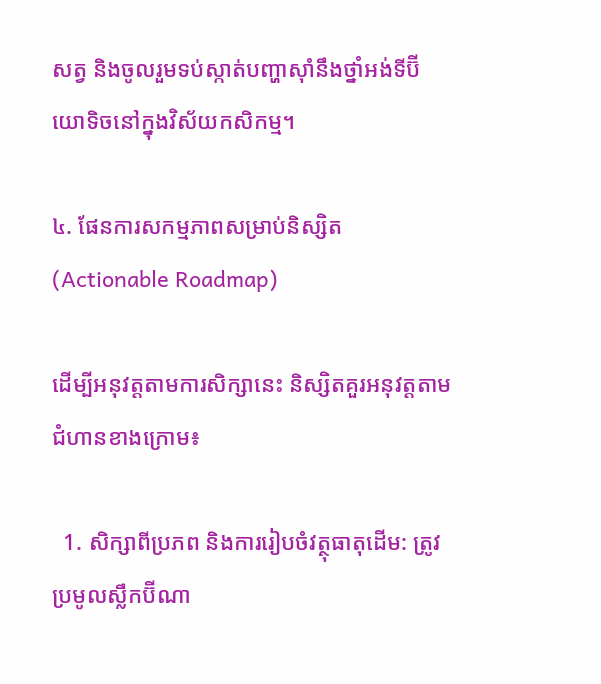សត្វ និងចូលរួមទប់ស្កាត់បញ្ហាស៊ាំនឹងថ្នាំអង់ទីប៊ីយោទិចនៅក្នុងវិស័យកសិកម្ម។

៤. ផែនការសកម្មភាពសម្រាប់និស្សិត (Actionable Roadmap)

ដើម្បីអនុវត្តតាមការសិក្សានេះ និស្សិតគួរអនុវត្តតាមជំហានខាងក្រោម៖

  1. សិក្សាពីប្រភព និងការរៀបចំវត្ថុធាតុដើម: ត្រូវប្រមូលស្លឹកប៊ីណា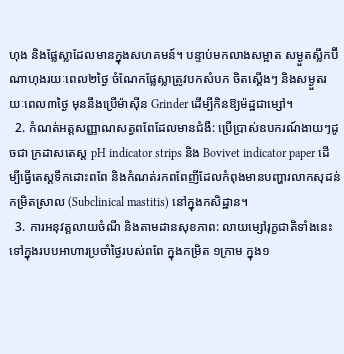ហុង និងផ្លែស្លាដែលមានក្នុងសហគមន៍។ បន្ទាប់មកលាងសម្អាត សម្ងួតស្លឹកប៊ីណាហុងរយៈពេល២ថ្ងៃ ចំណែកផ្លែស្លាត្រូវបកសំបក ចិតស្តើងៗ និងសម្ងួតរយៈពេល៣ថ្ងៃ មុននឹងប្រើម៉ាស៊ីន Grinder ដើម្បីកិនឱ្យម៉ដ្ឋជាម្សៅ។
  2. កំណត់អត្តសញ្ញាណសត្វពពែដែលមានជំងឺ: ប្រើប្រាស់ឧបករណ៍ងាយៗដូចជា ក្រដាសតេស្ត pH indicator strips និង Bovivet indicator paper ដើម្បីធ្វើតេស្តទឹកដោះពពែ និងកំណត់រកពពែញីដែលកំពុងមានបញ្ហារលាកសុដន់កម្រិតស្រាល (Subclinical mastitis) នៅក្នុងកសិដ្ឋាន។
  3. ការអនុវត្តលាយចំណី និងតាមដានសុខភាព: លាយម្សៅរុក្ខជាតិទាំងនេះទៅក្នុងរបបអាហារប្រចាំថ្ងៃរបស់ពពែ ក្នុងកម្រិត ១ក្រាម ក្នុង១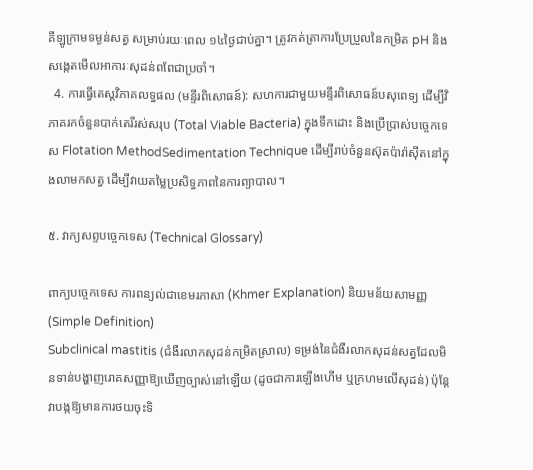គីឡូក្រាមទម្ងន់សត្វ សម្រាប់រយៈពេល ១៤ថ្ងៃជាប់គ្នា។ ត្រូវកត់ត្រាការប្រែប្រួលនៃកម្រិត pH និងសង្កេតមើលអាការៈសុដន់ពពែជាប្រចាំ។
  4. ការធ្វើតេស្តវិភាគលទ្ធផល (មន្ទីរពិសោធន៍): សហការជាមួយមន្ទីរពិសោធន៍បសុពេទ្យ ដើម្បីវិភាគរកចំនួនបាក់តេរីរស់សរុប (Total Viable Bacteria) ក្នុងទឹកដោះ និងប្រើប្រាស់បច្ចេកទេស Flotation MethodSedimentation Technique ដើម្បីរាប់ចំនួនស៊ុតប៉ារ៉ាស៊ីតនៅក្នុងលាមកសត្វ ដើម្បីវាយតម្លៃប្រសិទ្ធភាពនៃការព្យាបាល។

៥. វាក្យសព្ទបច្ចេកទេស (Technical Glossary)

ពាក្យបច្ចេកទេស ការពន្យល់ជាខេមរភាសា (Khmer Explanation) និយមន័យសាមញ្ញ (Simple Definition)
Subclinical mastitis (ជំងឺរលាកសុដន់កម្រិតស្រាល) ទម្រង់នៃជំងឺរលាកសុដន់សត្វដែលមិនទាន់បង្ហាញរោគសញ្ញាឱ្យឃើញច្បាស់នៅឡើយ (ដូចជាការឡើងហើម ឬក្រហមលើសុដន់) ប៉ុន្តែវាបង្កឱ្យមានការថយចុះទិ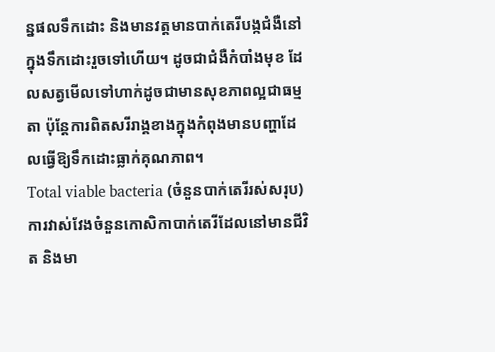ន្នផលទឹកដោះ និងមានវត្តមានបាក់តេរីបង្កជំងឺនៅក្នុងទឹកដោះរួចទៅហើយ។ ដូចជាជំងឺកំបាំងមុខ ដែលសត្វមើលទៅហាក់ដូចជាមានសុខភាពល្អជាធម្មតា ប៉ុន្តែការពិតសរីរាង្គខាងក្នុងកំពុងមានបញ្ហាដែលធ្វើឱ្យទឹកដោះធ្លាក់គុណភាព។
Total viable bacteria (ចំនួនបាក់តេរីរស់សរុប) ការវាស់វែងចំនួនកោសិកាបាក់តេរីដែលនៅមានជីវិត និងមា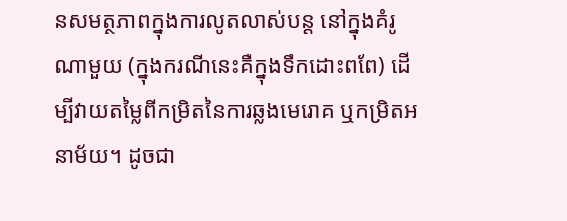នសមត្ថភាពក្នុងការលូតលាស់បន្ត នៅក្នុងគំរូណាមួយ (ក្នុងករណីនេះគឺក្នុងទឹកដោះពពែ) ដើម្បីវាយតម្លៃពីកម្រិតនៃការឆ្លងមេរោគ ឬកម្រិតអនាម័យ។ ដូចជា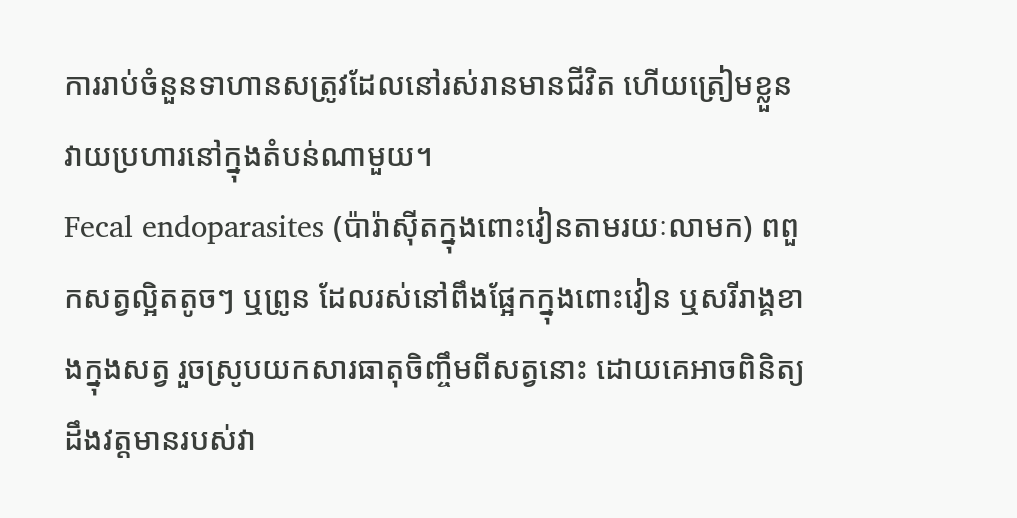ការរាប់ចំនួនទាហានសត្រូវដែលនៅរស់រានមានជីវិត ហើយត្រៀមខ្លួនវាយប្រហារនៅក្នុងតំបន់ណាមួយ។
Fecal endoparasites (ប៉ារ៉ាស៊ីតក្នុងពោះវៀនតាមរយៈលាមក) ពពួកសត្វល្អិតតូចៗ ឬព្រូន ដែលរស់នៅពឹងផ្អែកក្នុងពោះវៀន ឬសរីរាង្គខាងក្នុងសត្វ រួចស្រូបយកសារធាតុចិញ្ចឹមពីសត្វនោះ ដោយគេអាចពិនិត្យដឹងវត្តមានរបស់វា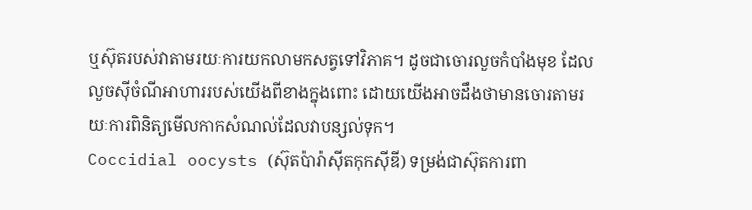ឬស៊ុតរបស់វាតាមរយៈការយកលាមកសត្វទៅវិភាគ។ ដូចជាចោរលួចកំបាំងមុខ ដែលលួចស៊ីចំណីអាហាររបស់យើងពីខាងក្នុងពោះ ដោយយើងអាចដឹងថាមានចោរតាមរយៈការពិនិត្យមើលកាកសំណល់ដែលវាបន្សល់ទុក។
Coccidial oocysts (ស៊ុតប៉ារ៉ាស៊ីតកុកស៊ីឌី) ទម្រង់ជាស៊ុតការពា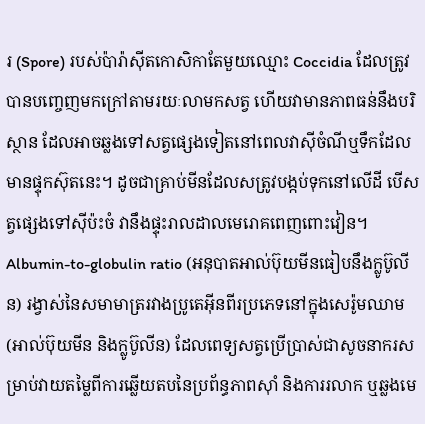រ (Spore) របស់ប៉ារ៉ាស៊ីតកោសិកាតែមួយឈ្មោះ Coccidia ដែលត្រូវបានបញ្ចេញមកក្រៅតាមរយៈលាមកសត្វ ហើយវាមានភាពធន់នឹងបរិស្ថាន ដែលអាចឆ្លងទៅសត្វផ្សេងទៀតនៅពេលវាស៊ីចំណីឬទឹកដែលមានផ្ទុកស៊ុតនេះ។ ដូចជាគ្រាប់មីនដែលសត្រូវបង្កប់ទុកនៅលើដី បើសត្វផ្សេងទៅស៊ីប៉ះចំ វានឹងផ្ទុះរាលដាលមេរោគពេញពោះវៀន។
Albumin-to-globulin ratio (អនុបាតអាល់ប៊ុយមីនធៀបនឹងក្លូប៊ូលីន) រង្វាស់នៃសមាមាត្ររវាងប្រូតេអ៊ីនពីរប្រភេទនៅក្នុងសេរ៉ូមឈាម (អាល់ប៊ុយមីន និងក្លូប៊ូលីន) ដែលពេទ្យសត្វប្រើប្រាស់ជាសូចនាករសម្រាប់វាយតម្លៃពីការឆ្លើយតបនៃប្រព័ន្ធភាពស៊ាំ និងការរលាក ឬឆ្លងមេ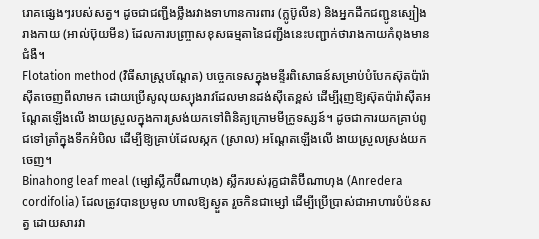រោគផ្សេងៗរបស់សត្វ។ ដូចជាជញ្ជីងថ្លឹងរវាងទាហានការពារ (ក្លូប៊ូលីន) និងអ្នកដឹកជញ្ជូនស្បៀងរាងកាយ (អាល់ប៊ុយមីន) ដែលការបញ្ច្រាសខុសធម្មតានៃជញ្ជីងនេះបញ្ជាក់ថារាងកាយកំពុងមានជំងឺ។
Flotation method (វិធីសាស្ត្របណ្តែត) បច្ចេកទេសក្នុងមន្ទីរពិសោធន៍សម្រាប់បំបែកស៊ុតប៉ារ៉ាស៊ីតចេញពីលាមក ដោយប្រើសូលុយស្យុងរាវដែលមានដង់ស៊ីតេខ្ពស់ ដើម្បីរុញឱ្យស៊ុតប៉ារ៉ាស៊ីតអណ្តែតឡើងលើ ងាយស្រួលក្នុងការស្រង់យកទៅពិនិត្យក្រោមមីក្រូទស្សន៍។ ដូចជាការយកគ្រាប់ពូជទៅត្រាំក្នុងទឹកអំបិល ដើម្បីឱ្យគ្រាប់ដែលស្កក (ស្រាល) អណ្តែតឡើងលើ ងាយស្រួលស្រង់យកចេញ។
Binahong leaf meal (ម្សៅស្លឹកប៊ីណាហុង) ស្លឹករបស់រុក្ខជាតិប៊ីណាហុង (Anredera cordifolia) ដែលត្រូវបានប្រមូល ហាលឱ្យស្ងួត រួចកិនជាម្សៅ ដើម្បីប្រើប្រាស់ជាអាហារបំប៉នសត្វ ដោយសារវា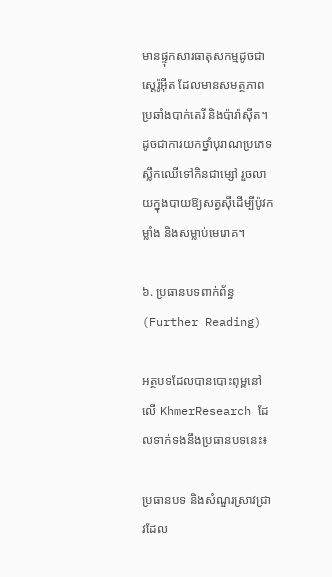មានផ្ទុកសារធាតុសកម្មដូចជា ស្តេរ៉ូអ៊ីត ដែលមានសមត្ថភាពប្រឆាំងបាក់តេរី និងប៉ារ៉ាស៊ីត។ ដូចជាការយកថ្នាំបុរាណប្រភេទស្លឹកឈើទៅកិនជាម្សៅ រួចលាយក្នុងបាយឱ្យសត្វស៊ីដើម្បីប៉ូវកម្លាំង និងសម្លាប់មេរោគ។

៦. ប្រធានបទពាក់ព័ន្ធ (Further Reading)

អត្ថបទដែលបានបោះពុម្ពនៅលើ KhmerResearch ដែលទាក់ទងនឹងប្រធានបទនេះ៖

ប្រធានបទ និងសំណួរស្រាវជ្រាវដែល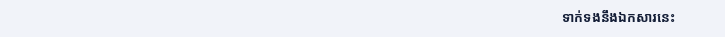ទាក់ទងនឹងឯកសារនេះ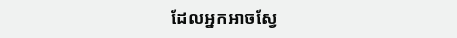ដែលអ្នកអាចស្វែ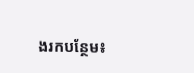ងរកបន្ថែម៖